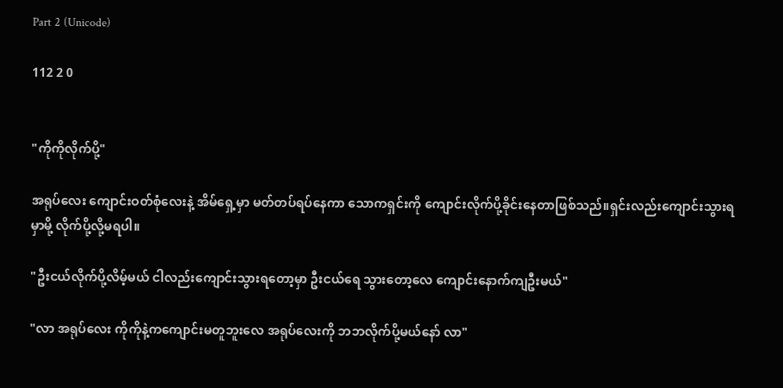Part 2 (Unicode)

112 2 0


"ကိုကိုလိုက်ပို့"

အရုပ်လေး ကျောင်းဝတ်စုံလေးနဲ့ အိမ်ရှေ့မှာ မတ်တပ်ရပ်နေကာ သောကရှင်းကို ကျောင်းလိုက်ပို့ခိုင်းနေတာဖြစ်သည်။ရှင်းလည်းကျောင်းသွားရမှာမို့ လိုက်ပို့လို့မရပါ။

"ဦးငယ်လိုက်ပို့လိမ့်မယ် ငါလည်းကျောင်းသွားရတော့မှာ ဦးငယ်ရေ သွားတော့လေ ကျောင်းနောက်ကျဦးမယ်"

"လာ အရုပ်လေး ကိုကိုနဲ့ကကျောင်းမတူဘူးလေ အရုပ်လေးကို ဘဘလိုက်ပို့မယ်နော် လာ"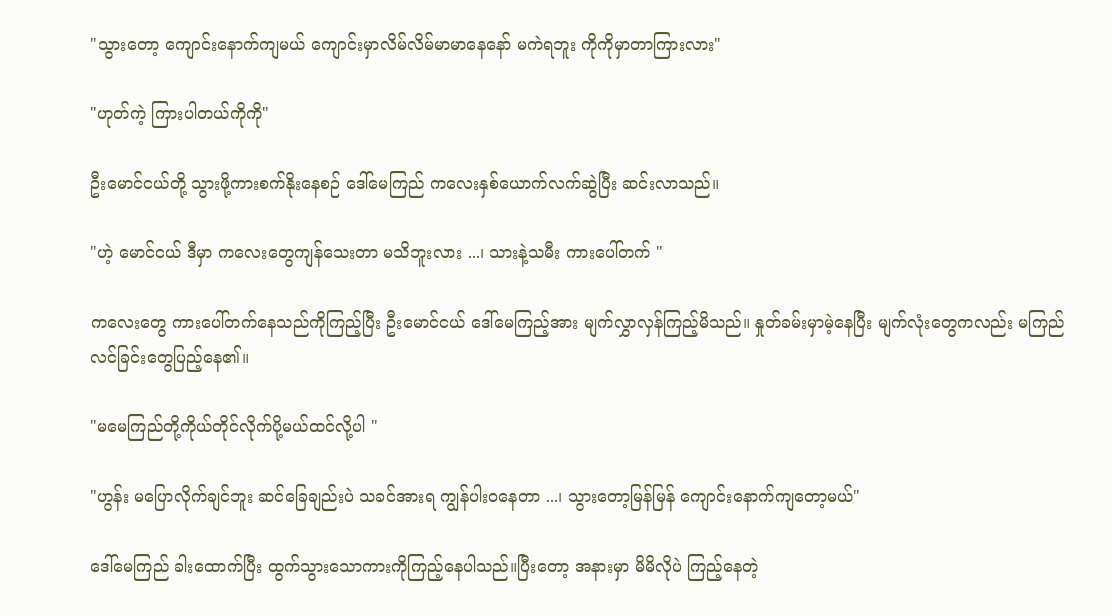"သွားတော့ ကျောင်းနောက်ကျမယ် ကျောင်းမှာလိမ်လိမ်မာမာနေနော် မကဲရဘူး ကိုကိုမှာတာကြားလား"

"ဟုတ်ကဲ့ ကြားပါတယ်ကိုကို"

ဦးမောင်ငယ်တို့ သွားဖို့ကားစက်နိုးနေစဉ် ဒေါ်မေကြည် ကလေးနှစ်ယောက်လက်ဆွဲပြီး ဆင်းလာသည်။

"ဟဲ့ မောင်ငယ် ဒီမှာ ကလေးတွေကျန်သေးတာ မသိဘူးလား ...၊ သားနဲ့သမီး ကားပေါ်တက် "

ကလေးတွေ ကားပေါ်တက်နေသည်ကိုကြည့်ပြီး ဦးမောင်ငယ် ဒေါ်မေကြည့်အား မျက်လွှာလှန်ကြည့်မိသည်။ နှုတ်ခမ်းမှာမဲ့နေပြီး မျက်လုံးတွေကလည်း မကြည်လင်ခြင်းတွေပြည့်နေ၏။

"မမေကြည်တို့ကိုယ်တိုင်လိုက်ပို့မယ်ထင်လို့ပါ "

"ဟွန်း မပြောလိုက်ချင်ဘူး ဆင်ခြေချည်းပဲ သခင်အားရ ကျွန်ပါးဝနေတာ ...၊ သွားတော့မြန်မြန် ကျောင်းနောက်ကျတော့မယ်"

ဒေါ်မေကြည် ခါးထောက်ပြီး ထွက်သွားသောကားကိုကြည့်နေပါသည်။ပြီးတော့ အနားမှာ မိမိလိုပဲ ကြည့်နေတဲ့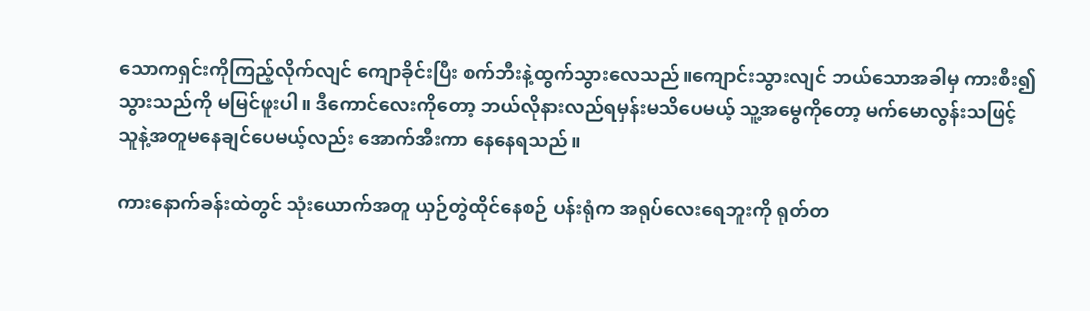သောကရှင်းကိုကြည့်လိုက်လျင် ကျောခိုင်းပြီး စက်ဘီးနဲ့ထွက်သွားလေသည်။ကျောင်းသွားလျင် ဘယ်သောအခါမှ ကားစီး၍သွားသည်ကို မမြင်ဖူးပါ။ ဒီကောင်လေးကိုတော့ ဘယ်လိုနားလည်ရမှန်းမသိပေမယ့် သူ့အမွေကိုတော့ မက်မောလွန်းသဖြင့် သူနဲ့အတူမနေချင်ပေမယ့်လည်း အောက်အီးကာ နေနေရသည်။

ကားနောက်ခန်းထဲတွင် သုံးယောက်အတူ ယှဉ်တွဲထိုင်နေစဉ် ပန်းရုံက အရုပ်လေးရေဘူးကို ရုတ်တ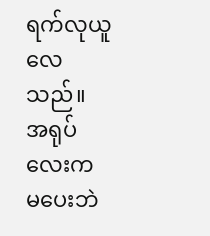ရက်လုယူလေသည်။ အရုပ်လေးက မပေးဘဲ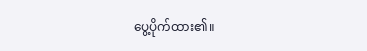ပွေ့ပိုက်ထား၏။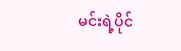မင်းရဲ့ပိုင်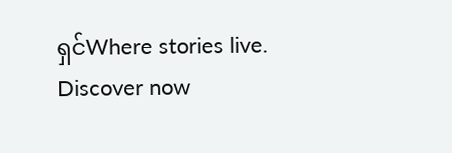ရှင်Where stories live. Discover now